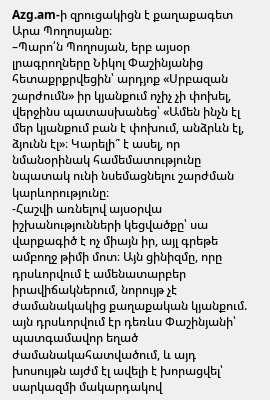Azg.am-ի զրուցակիցն է քաղաքագետ Արա Պողոսյանը։
–Պարո՛ն Պողոսյան, երբ այսօր լրագրողները Նիկոլ Փաշինյանից հետաքրքրվեցին՝ արդյոք «Սրբազան շարժումն» իր կյանքում ոչիչ չի փոխել, վերջինս պատասխանեց՝ «Ամեն ինչն էլ մեր կյանքում բան է փոխում, անձրևն էլ, ձյունն էլ»։ Կարելի՞ է ասել, որ նմանօրինակ համեմատությունը նպատակ ունի նսեմացնելու շարժման կարևորությունը։
-Հաշվի առնելով այսօրվա իշխանությունների կեցվածքը՝ սա վարքագիծ է ոչ միայն իր, այլ գրեթե ամբողջ թիմի մոտ։ Այն ցինիզմը, որը դրսևորվում է ամենատարբեր իրավիճակներում, նորույթ չէ ժամանակակից քաղաքական կյանքում. այն դրսևորվում էր դեռևս Փաշինյանի՝ պատգամավոր եղած ժամանակահատվածում, և այդ խոսույթն այժմ էլ ավելի է խորացվել՝ սարկազմի մակարդակով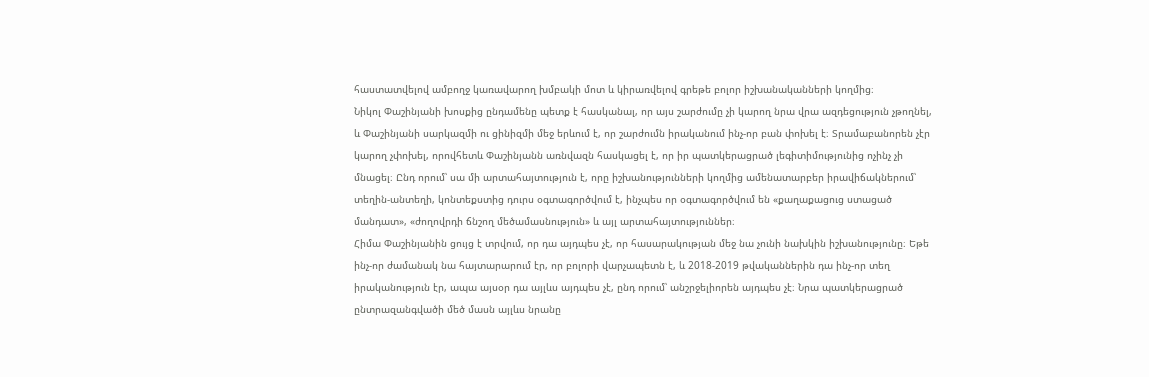հաստատվելով ամբողջ կառավարող խմբակի մոտ և կիրառվելով գրեթե բոլոր իշխանականների կողմից։
Նիկոլ Փաշինյանի խոսքից ընդամենը պետք է հասկանալ, որ այս շարժումը չի կարող նրա վրա ազդեցություն չթողնել, և Փաշինյանի սարկազմի ու ցինիզմի մեջ երևում է, որ շարժումն իրականում ինչ-որ բան փոխել է։ Տրամաբանորեն չէր կարող չփոխել, որովհետև Փաշինյանն առնվազն հասկացել է, որ իր պատկերացրած լեգիտիմությունից ոչինչ չի մնացել։ Ընդ որում՝ սա մի արտահայտություն է, որը իշխանությունների կողմից ամենատարբեր իրավիճակներում՝ տեղին-անտեղի, կոնտեքստից դուրս օգտագործվում է, ինչպես որ օգտագործվում են «քաղաքացուց ստացած մանդատ», «ժողովրդի ճնշող մեծամասնություն» և այլ արտահայտություններ։
Հիմա Փաշինյանին ցույց է տրվում, որ դա այդպես չէ, որ հասարակության մեջ նա չունի նախկին իշխանությունը։ Եթե ինչ-որ ժամանակ նա հայտարարում էր, որ բոլորի վարչապետն է, և 2018-2019 թվականներին դա ինչ-որ տեղ իրականություն էր, ապա այսօր դա այլևս այդպես չէ, ընդ որում՝ անշրջելիորեն այդպես չէ։ Նրա պատկերացրած ընտրազանգվածի մեծ մասն այլևս նրանը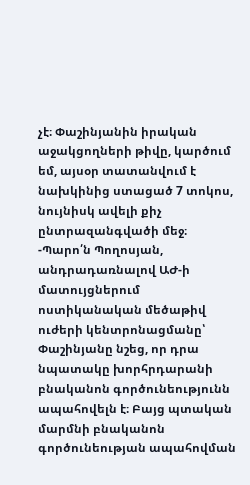չէ։ Փաշինյանին իրական աջակցողների թիվը, կարծում եմ, այսօր տատանվում է նախկինից ստացած 7 տոկոս, նույնիսկ ավելի քիչ ընտրազանգվածի մեջ։
-Պարո՛ն Պողոսյան, անդրադառնալով ԱԺ-ի մատույցներում ոստիկանական մեծաթիվ ուժերի կենտրոնացմանը՝ Փաշինյանը նշեց, որ դրա նպատակը խորհրդարանի բնականոն գործունեությունն ապահովելն է։ Բայց պտական մարմնի բնականոն գործունեության ապահովման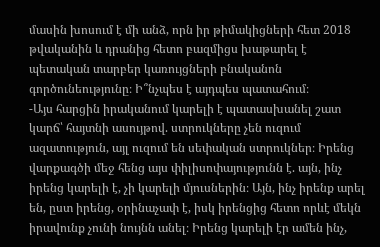մասին խոսում է մի անձ, որն իր թիմակիցների հետ 2018 թվականին և դրանից հետո բազմիցս խաթարել է պետական տարբեր կառույցների բնականոն գործունեությունը։ Ի՞նչպես է այդպես պատահում։
-Այս հարցին իրականում կարելի է պատասխանել շատ կարճ՝ հայտնի ասույթով. ստրուկները չեն ուզում ազատություն, այլ ուզում են սեփական ստրուկներ։ Իրենց վարքագծի մեջ հենց այս փիլիսոփայությունն է. այն, ինչ իրենց կարելի է, չի կարելի մյուսներին։ Այն, ինչ իրենք արել են, ըստ իրենց, օրինաչափ է, իսկ իրենցից հետո որևէ մեկն իրավունք չունի նույնն անել։ Իրենց կարելի էր ամեն ինչ,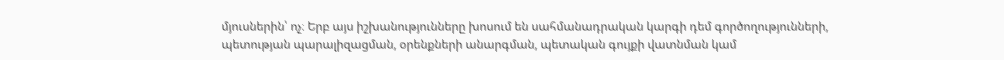մյուսներին՝ ոչ։ Երբ այս իշխանությունները խոսում են սահմանադրական կարգի դեմ գործողությունների, պետության պարալիզացման, օրենքների անարգման, պետական գույքի վատնման կամ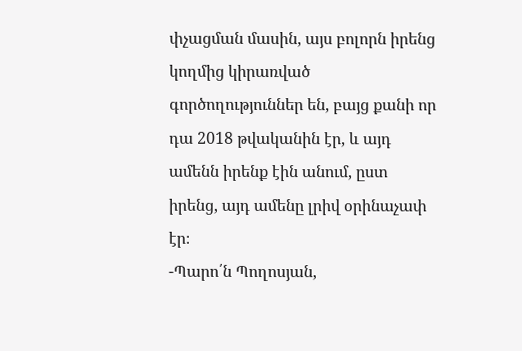փչացման մասին, այս բոլորն իրենց կողմից կիրառված գործողություններ են, բայց քանի որ դա 2018 թվականին էր, և այդ ամենն իրենք էին անում, ըստ իրենց, այդ ամենը լրիվ օրինաչափ էր։
-Պարո՛ն Պողոսյան,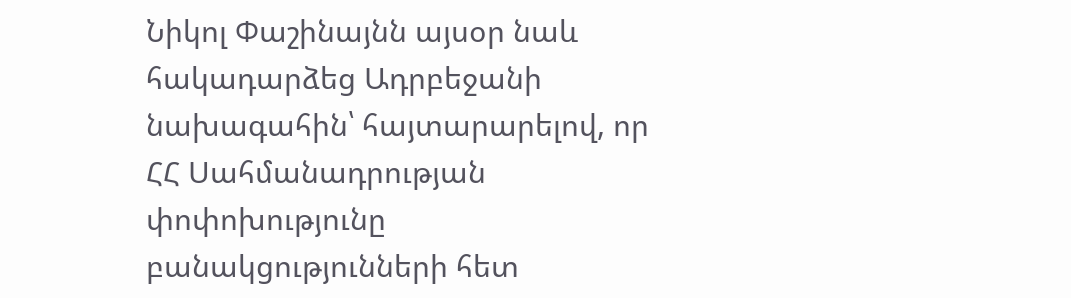Նիկոլ Փաշինայնն այսօր նաև հակադարձեց Ադրբեջանի նախագահին՝ հայտարարելով, որ ՀՀ Սահմանադրության փոփոխությունը բանակցությունների հետ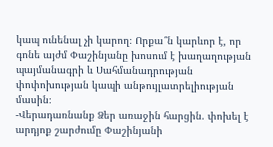կապ ունենալ չի կարող։ Որքա՞ն կարևոր է, որ գոնե այժմ Փաշինյանը խոսում է խաղաղության պայմանագրի և Սահմանադրության փոփոխության կապի անթույլատրելիության մասին։
-Վերադառնանք Ձեր առաջին հարցին. փոխել է արդյոք շարժումը Փաշինյանի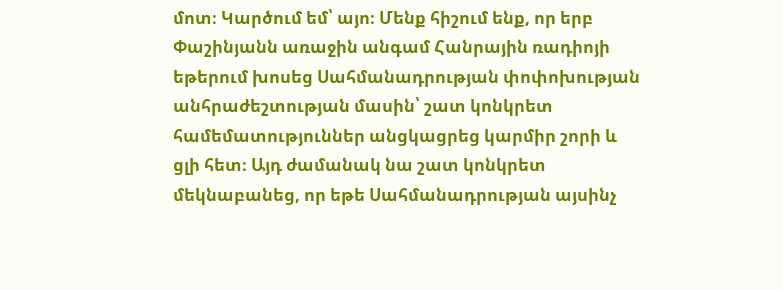մոտ։ Կարծում եմ՝ այո։ Մենք հիշում ենք, որ երբ Փաշինյանն առաջին անգամ Հանրային ռադիոյի եթերում խոսեց Սահմանադրության փոփոխության անհրաժեշտության մասին՝ շատ կոնկրետ համեմատություններ անցկացրեց կարմիր շորի և ցլի հետ։ Այդ ժամանակ նա շատ կոնկրետ մեկնաբանեց, որ եթե Սահմանադրության այսինչ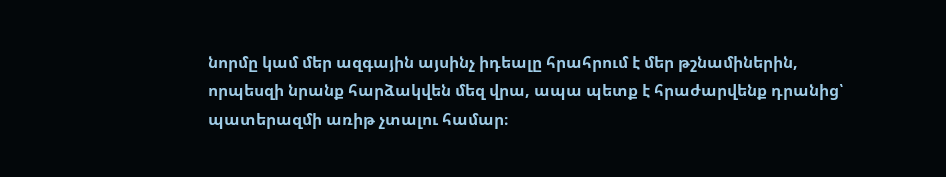նորմը կամ մեր ազգային այսինչ իդեալը հրահրում է մեր թշնամիներին, որպեսզի նրանք հարձակվեն մեզ վրա, ապա պետք է հրաժարվենք դրանից՝ պատերազմի առիթ չտալու համար։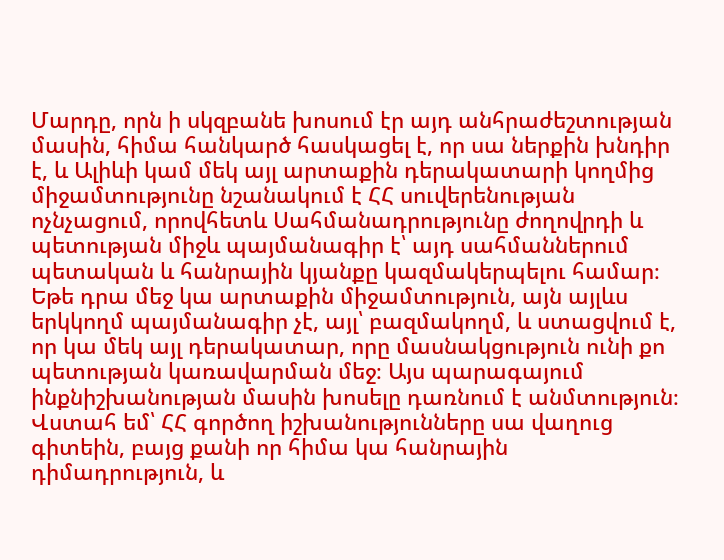Մարդը, որն ի սկզբանե խոսում էր այդ անհրաժեշտության մասին, հիմա հանկարծ հասկացել է, որ սա ներքին խնդիր է, և Ալիևի կամ մեկ այլ արտաքին դերակատարի կողմից միջամտությունը նշանակում է ՀՀ սուվերենության ոչնչացում, որովհետև Սահմանադրությունը ժողովրդի և պետության միջև պայմանագիր է՝ այդ սահմաններում պետական և հանրային կյանքը կազմակերպելու համար։ Եթե դրա մեջ կա արտաքին միջամտություն, այն այլևս երկկողմ պայմանագիր չէ, այլ՝ բազմակողմ, և ստացվում է, որ կա մեկ այլ դերակատար, որը մասնակցություն ունի քո պետության կառավարման մեջ։ Այս պարագայում ինքնիշխանության մասին խոսելը դառնում է անմտություն։
Վստահ եմ՝ ՀՀ գործող իշխանությունները սա վաղուց գիտեին, բայց քանի որ հիմա կա հանրային դիմադրություն, և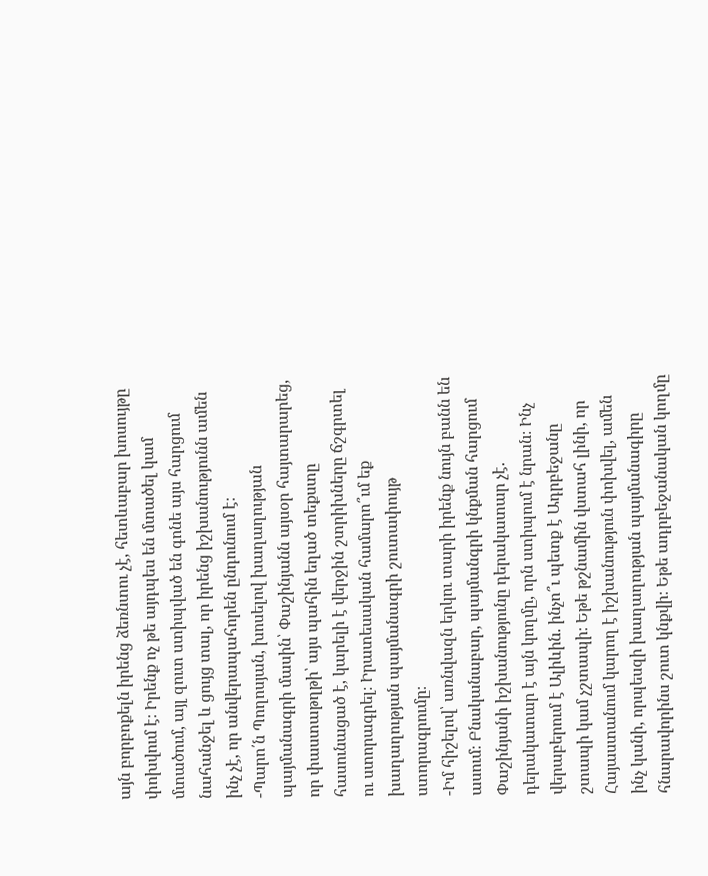այն բորբոքելն իրենց ձեռնտու չէ, հետևաբար խոսույթը փոխվում է։ Իրենք ոչ թե այդպես են մտածել կամ մտածում, այլ զուտ ստիպված են գոնե այս հարցում նահանջել և ցույց տալ, որ իրենց իշխանությունն ամեն ինչ չէ, որ անվերապահորեն ընդունում է։
-Պարո՛ն Պողոսյան, խոսելով խաղաղության պայմանագրի մասին՝ Փաշինյանն այսօր հայտարարեց, որ փաստաթղթի՝ այս պահին եղած տեքստը հասունացած է, կարելի է վերջին շտրիխները ճշգրտել ու ստորագրել։ Իրատեսական համարո՞ւմ եք խաղաղության պայմանագրի շուտափույթ ստորագրումը։
-Իմ հիշելով՝ առնվազն երկու տարի իրենք նույն բանն են ասում։ Բնականաբար, պայմանգրի կնքման հարցում Փաշինյանի իշխանությունը դերակատար չէ. դերակատար է այն կողմը, որն ստիպում է նրան։ Ինչ վերաբերում է Ալիևին. ինչո՞ւ պետք է Ադրբեջանը շտապի կամ չշտապի։ Եթե թշնամին վստահ լինի, որ Հայաստանում կարող է իշխանություն փոխվել, ամեն ինչ կանի, որպեսզի խաղաղության պայմանագիրը հնարավորինս շուտ կնքվի։ Եթե ադրբեջանական կողմը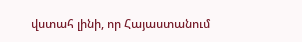վստահ լինի, որ Հայաստանում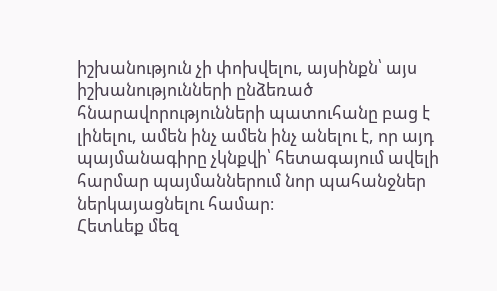իշխանություն չի փոխվելու, այսինքն՝ այս իշխանությունների ընձեռած հնարավորությունների պատուհանը բաց է լինելու, ամեն ինչ ամեն ինչ անելու է, որ այդ պայմանագիրը չկնքվի՝ հետագայում ավելի հարմար պայմաններում նոր պահանջներ ներկայացնելու համար։
Հետևեք մեզ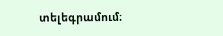տելեգրամում։